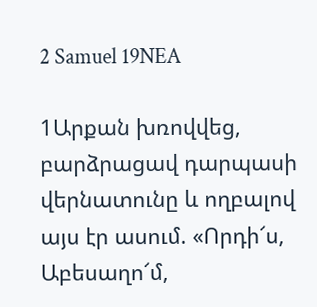2 Samuel 19NEA

1Արքան խռովվեց, բարձրացավ դարպասի վերնատունը և ողբալով այս էր ասում. «Որդի՜ս, Աբեսաղո՜մ,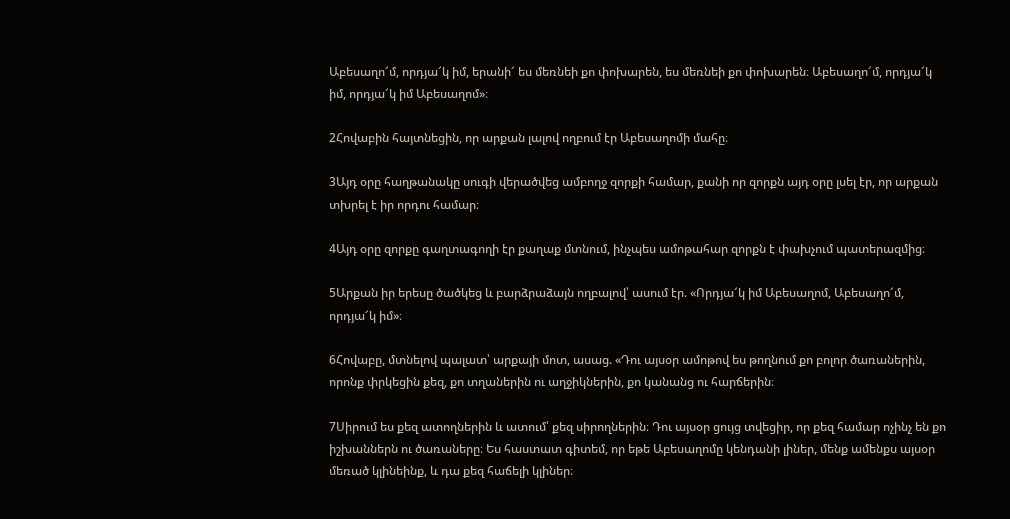Աբեսաղո՜մ, որդյա՜կ իմ, երանի՜ ես մեռնեի քո փոխարեն, ես մեռնեի քո փոխարեն։ Աբեսաղո՜մ, որդյա՜կ իմ, որդյա՜կ իմ Աբեսաղոմ»։

2Հովաբին հայտնեցին, որ արքան լալով ողբում էր Աբեսաղոմի մահը։

3Այդ օրը հաղթանակը սուգի վերածվեց ամբողջ զորքի համար, քանի որ զորքն այդ օրը լսել էր, որ արքան տխրել է իր որդու համար։

4Այդ օրը զորքը գաղտագողի էր քաղաք մտնում, ինչպես ամոթահար զորքն է փախչում պատերազմից։

5Արքան իր երեսը ծածկեց և բարձրաձայն ողբալով՝ ասում էր. «Որդյա՜կ իմ Աբեսաղոմ, Աբեսաղո՜մ, որդյա՜կ իմ»։

6Հովաբը, մտնելով պալատ՝ արքայի մոտ, ասաց. «Դու այսօր ամոթով ես թողնում քո բոլոր ծառաներին, որոնք փրկեցին քեզ, քո տղաներին ու աղջիկներին, քո կանանց ու հարճերին։

7Սիրում ես քեզ ատողներին և ատում՝ քեզ սիրողներին։ Դու այսօր ցույց տվեցիր, որ քեզ համար ոչինչ են քո իշխաններն ու ծառաները։ Ես հաստատ գիտեմ, որ եթե Աբեսաղոմը կենդանի լիներ, մենք ամենքս այսօր մեռած կլինեինք, և դա քեզ հաճելի կլիներ։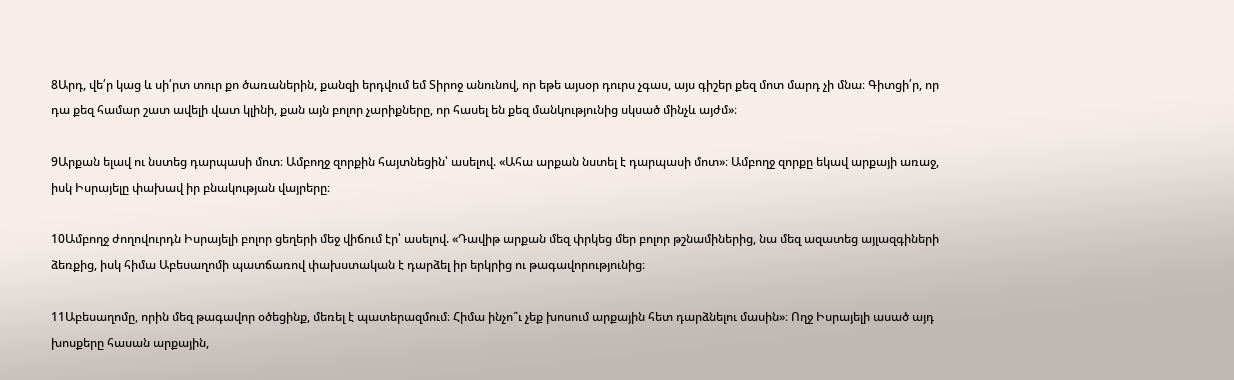8Արդ, վե՛ր կաց և սի՛րտ տուր քո ծառաներին, քանզի երդվում եմ Տիրոջ անունով, որ եթե այսօր դուրս չգաս, այս գիշեր քեզ մոտ մարդ չի մնա։ Գիտցի՛ր, որ դա քեզ համար շատ ավելի վատ կլինի, քան այն բոլոր չարիքները, որ հասել են քեզ մանկությունից սկսած մինչև այժմ»։

9Արքան ելավ ու նստեց դարպասի մոտ։ Ամբողջ զորքին հայտնեցին՝ ասելով. «Ահա արքան նստել է դարպասի մոտ»։ Ամբողջ զորքը եկավ արքայի առաջ, իսկ Իսրայելը փախավ իր բնակության վայրերը։

10Ամբողջ ժողովուրդն Իսրայելի բոլոր ցեղերի մեջ վիճում էր՝ ասելով. «Դավիթ արքան մեզ փրկեց մեր բոլոր թշնամիներից, նա մեզ ազատեց այլազգիների ձեռքից, իսկ հիմա Աբեսաղոմի պատճառով փախստական է դարձել իր երկրից ու թագավորությունից։

11Աբեսաղոմը, որին մեզ թագավոր օծեցինք, մեռել է պատերազմում։ Հիմա ինչո՞ւ չեք խոսում արքային հետ դարձնելու մասին»։ Ողջ Իսրայելի ասած այդ խոսքերը հասան արքային,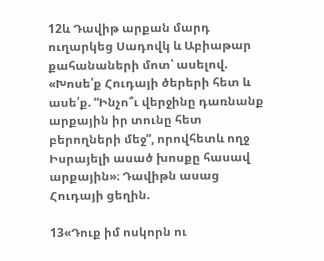12և Դավիթ արքան մարդ ուղարկեց Սադովկ և Աբիաթար քահանաների մոտ՝ ասելով. «Խոսե՛ք Հուդայի ծերերի հետ և ասե՛ք. “Ինչո՞ւ վերջինը դառնանք արքային իր տունը հետ բերողների մեջ”, որովհետև ողջ Իսրայելի ասած խոսքը հասավ արքային»։ Դավիթն ասաց Հուդայի ցեղին.

13«Դուք իմ ոսկորն ու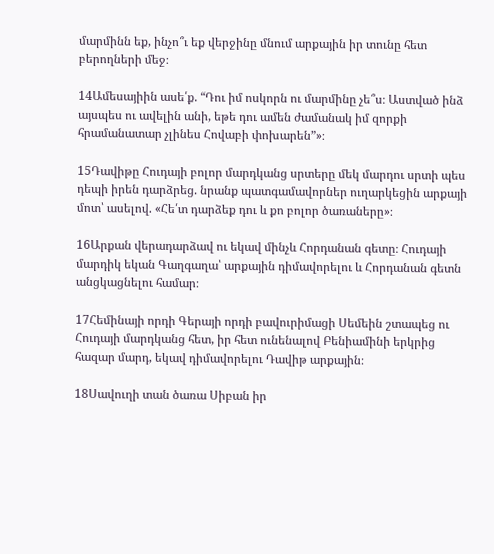մարմինն եք, ինչո՞ւ եք վերջինը մնում արքային իր տունը հետ բերողների մեջ։

14Ամեսայիին ասե՛ք. “Դու իմ ոսկորն ու մարմինը չե՞ս։ Աստված ինձ այսպես ու ավելին անի, եթե դու ամեն ժամանակ իմ զորքի հրամանատար չլինես Հովաբի փոխարեն”»։

15Դավիթը Հուդայի բոլոր մարդկանց սրտերը մեկ մարդու սրտի պես դեպի իրեն դարձրեց. նրանք պատգամավորներ ուղարկեցին արքայի մոտ՝ ասելով. «Հե՛տ դարձեք դու և քո բոլոր ծառաները»։

16Արքան վերադարձավ ու եկավ մինչև Հորդանան գետը։ Հուդայի մարդիկ եկան Գաղգաղա՝ արքային դիմավորելու և Հորդանան գետն անցկացնելու համար։

17Հեմինայի որդի Գերայի որդի բավուրիմացի Սեմեին շտապեց ու Հուդայի մարդկանց հետ, իր հետ ունենալով Բենիամինի երկրից հազար մարդ, եկավ դիմավորելու Դավիթ արքային։

18Սավուղի տան ծառա Սիբան իր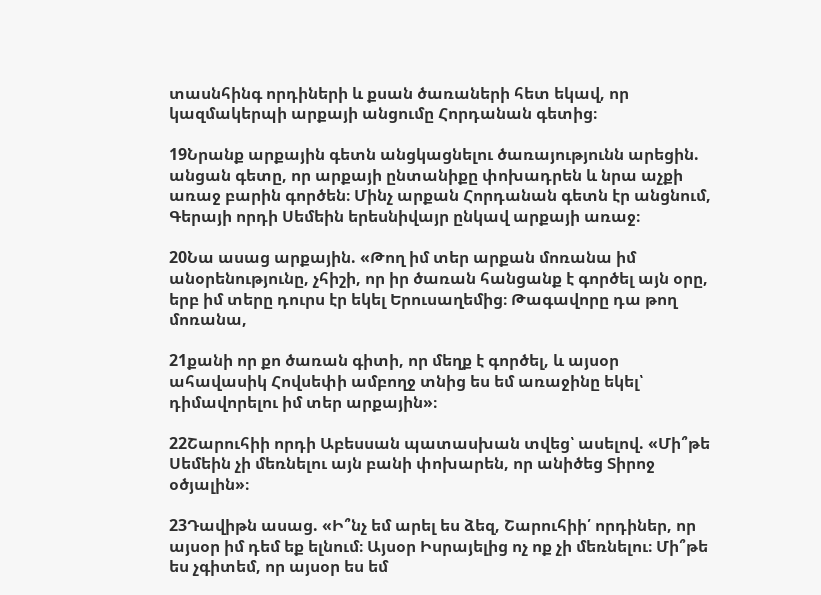տասնհինգ որդիների և քսան ծառաների հետ եկավ, որ կազմակերպի արքայի անցումը Հորդանան գետից։

19Նրանք արքային գետն անցկացնելու ծառայությունն արեցին. անցան գետը, որ արքայի ընտանիքը փոխադրեն և նրա աչքի առաջ բարին գործեն։ Մինչ արքան Հորդանան գետն էր անցնում, Գերայի որդի Սեմեին երեսնիվայր ընկավ արքայի առաջ։

20Նա ասաց արքային. «Թող իմ տեր արքան մոռանա իմ անօրենությունը, չհիշի, որ իր ծառան հանցանք է գործել այն օրը, երբ իմ տերը դուրս էր եկել Երուսաղեմից։ Թագավորը դա թող մոռանա,

21քանի որ քո ծառան գիտի, որ մեղք է գործել, և այսօր ահավասիկ Հովսեփի ամբողջ տնից ես եմ առաջինը եկել՝ դիմավորելու իմ տեր արքային»։

22Շարուհիի որդի Աբեսսան պատասխան տվեց՝ ասելով. «Մի՞թե Սեմեին չի մեռնելու այն բանի փոխարեն, որ անիծեց Տիրոջ օծյալին»։

23Դավիթն ասաց. «Ի՞նչ եմ արել ես ձեզ, Շարուհիի՛ որդիներ, որ այսօր իմ դեմ եք ելնում։ Այսօր Իսրայելից ոչ ոք չի մեռնելու։ Մի՞թե ես չգիտեմ, որ այսօր ես եմ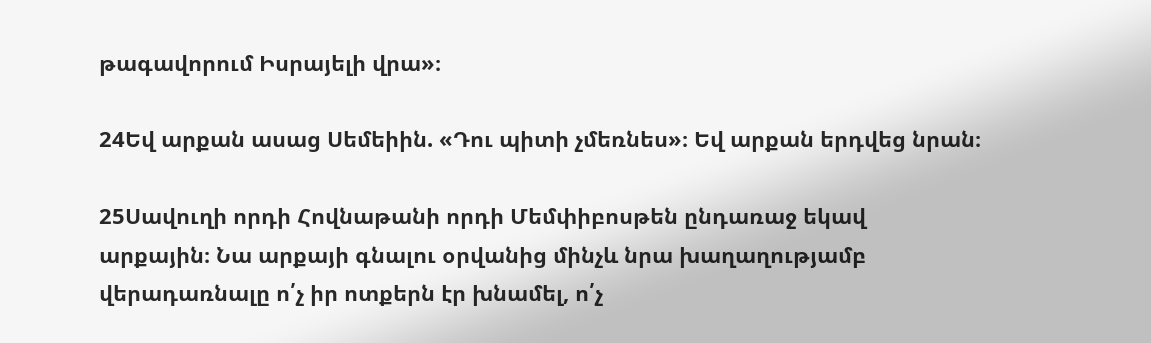թագավորում Իսրայելի վրա»։

24Եվ արքան ասաց Սեմեիին. «Դու պիտի չմեռնես»։ Եվ արքան երդվեց նրան։

25Սավուղի որդի Հովնաթանի որդի Մեմփիբոսթեն ընդառաջ եկավ արքային։ Նա արքայի գնալու օրվանից մինչև նրա խաղաղությամբ վերադառնալը ո՛չ իր ոտքերն էր խնամել, ո՛չ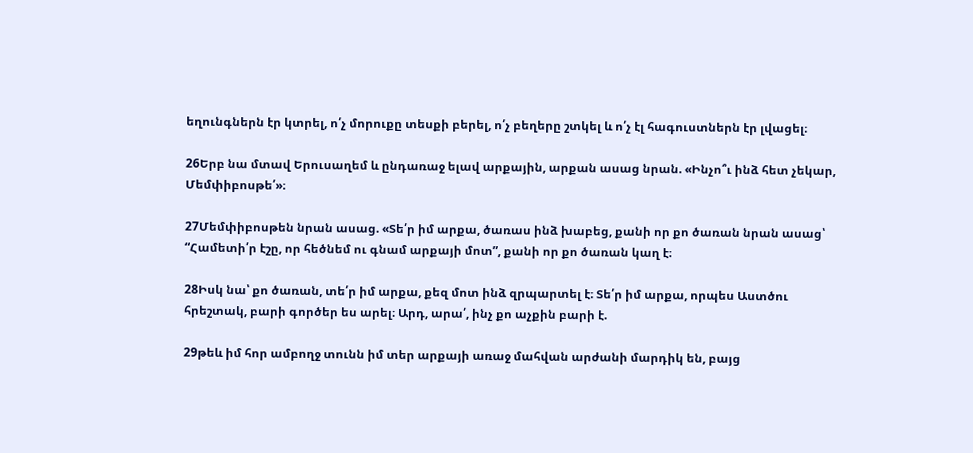եղունգներն էր կտրել, ո՛չ մորուքը տեսքի բերել, ո՛չ բեղերը շտկել և ո՛չ էլ հագուստներն էր լվացել։

26Երբ նա մտավ Երուսաղեմ և ընդառաջ ելավ արքային, արքան ասաց նրան. «Ինչո՞ւ ինձ հետ չեկար, Մեմփիբոսթե՛»։

27Մեմփիբոսթեն նրան ասաց. «Տե՛ր իմ արքա, ծառաս ինձ խաբեց, քանի որ քո ծառան նրան ասաց՝ “Համետի՛ր էշը, որ հեծնեմ ու գնամ արքայի մոտ”, քանի որ քո ծառան կաղ է։

28Իսկ նա՝ քո ծառան, տե՛ր իմ արքա, քեզ մոտ ինձ զրպարտել է։ Տե՛ր իմ արքա, որպես Աստծու հրեշտակ, բարի գործեր ես արել։ Արդ, արա՛, ինչ քո աչքին բարի է.

29թեև իմ հոր ամբողջ տունն իմ տեր արքայի առաջ մահվան արժանի մարդիկ են, բայց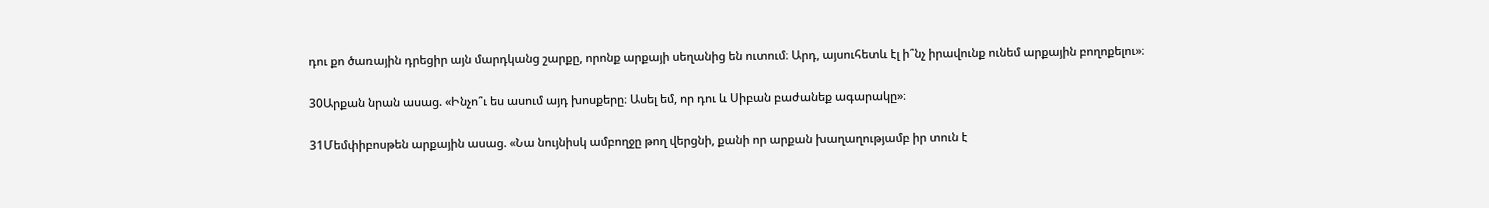դու քո ծառային դրեցիր այն մարդկանց շարքը, որոնք արքայի սեղանից են ուտում։ Արդ, այսուհետև էլ ի՞նչ իրավունք ունեմ արքային բողոքելու»։

30Արքան նրան ասաց. «Ինչո՞ւ ես ասում այդ խոսքերը։ Ասել եմ, որ դու և Սիբան բաժանեք ագարակը»։

31Մեմփիբոսթեն արքային ասաց. «Նա նույնիսկ ամբողջը թող վերցնի, քանի որ արքան խաղաղությամբ իր տուն է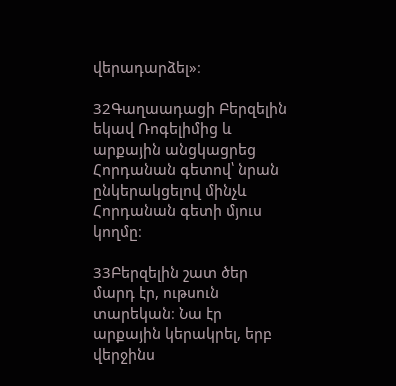վերադարձել»։

32Գաղաադացի Բերզելին եկավ Ռոգելիմից և արքային անցկացրեց Հորդանան գետով՝ նրան ընկերակցելով մինչև Հորդանան գետի մյուս կողմը։

33Բերզելին շատ ծեր մարդ էր, ութսուն տարեկան։ Նա էր արքային կերակրել, երբ վերջինս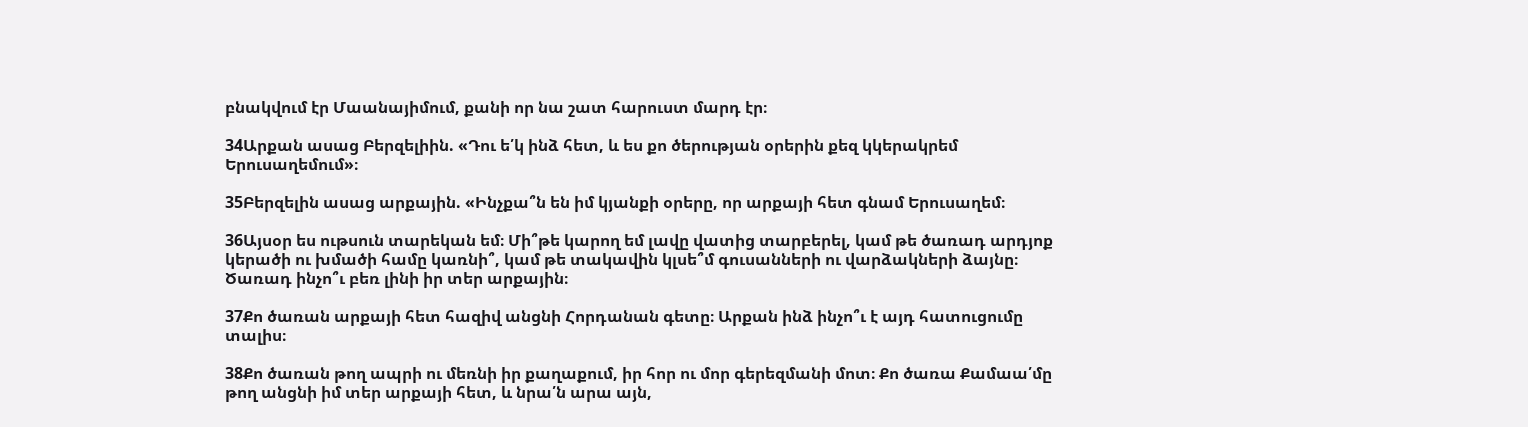բնակվում էր Մաանայիմում, քանի որ նա շատ հարուստ մարդ էր։

34Արքան ասաց Բերզելիին. «Դու ե՛կ ինձ հետ, և ես քո ծերության օրերին քեզ կկերակրեմ Երուսաղեմում»։

35Բերզելին ասաց արքային. «Ինչքա՞ն են իմ կյանքի օրերը, որ արքայի հետ գնամ Երուսաղեմ։

36Այսօր ես ութսուն տարեկան եմ։ Մի՞թե կարող եմ լավը վատից տարբերել, կամ թե ծառադ արդյոք կերածի ու խմածի համը կառնի՞, կամ թե տակավին կլսե՞մ գուսանների ու վարձակների ձայնը։ Ծառադ ինչո՞ւ բեռ լինի իր տեր արքային։

37Քո ծառան արքայի հետ հազիվ անցնի Հորդանան գետը։ Արքան ինձ ինչո՞ւ է այդ հատուցումը տալիս։

38Քո ծառան թող ապրի ու մեռնի իր քաղաքում, իր հոր ու մոր գերեզմանի մոտ։ Քո ծառա Քամաա՛մը թող անցնի իմ տեր արքայի հետ, և նրա՛ն արա այն,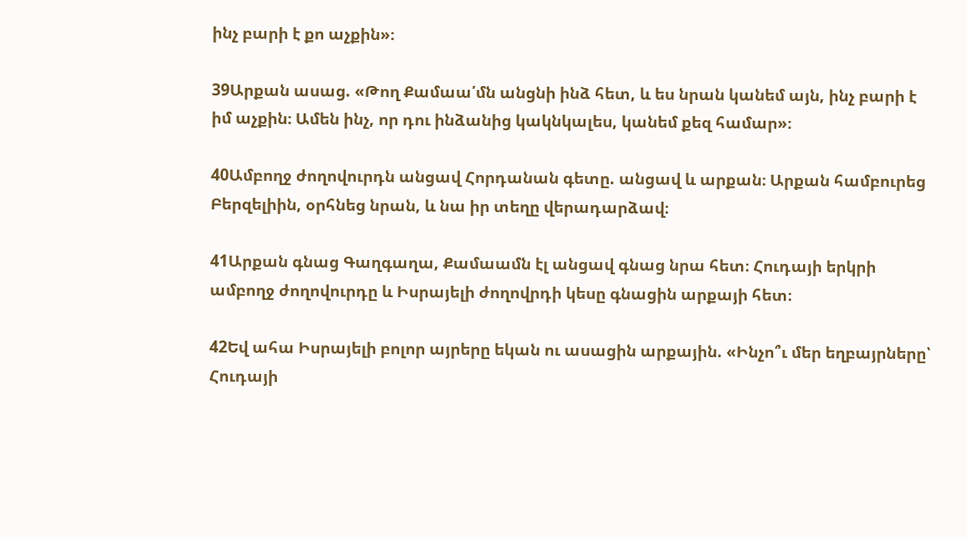ինչ բարի է քո աչքին»։

39Արքան ասաց. «Թող Քամաա՛մն անցնի ինձ հետ, և ես նրան կանեմ այն, ինչ բարի է իմ աչքին։ Ամեն ինչ, որ դու ինձանից կակնկալես, կանեմ քեզ համար»։

40Ամբողջ ժողովուրդն անցավ Հորդանան գետը. անցավ և արքան։ Արքան համբուրեց Բերզելիին, օրհնեց նրան, և նա իր տեղը վերադարձավ։

41Արքան գնաց Գաղգաղա, Քամաամն էլ անցավ գնաց նրա հետ։ Հուդայի երկրի ամբողջ ժողովուրդը և Իսրայելի ժողովրդի կեսը գնացին արքայի հետ։

42Եվ ահա Իսրայելի բոլոր այրերը եկան ու ասացին արքային. «Ինչո՞ւ մեր եղբայրները՝ Հուդայի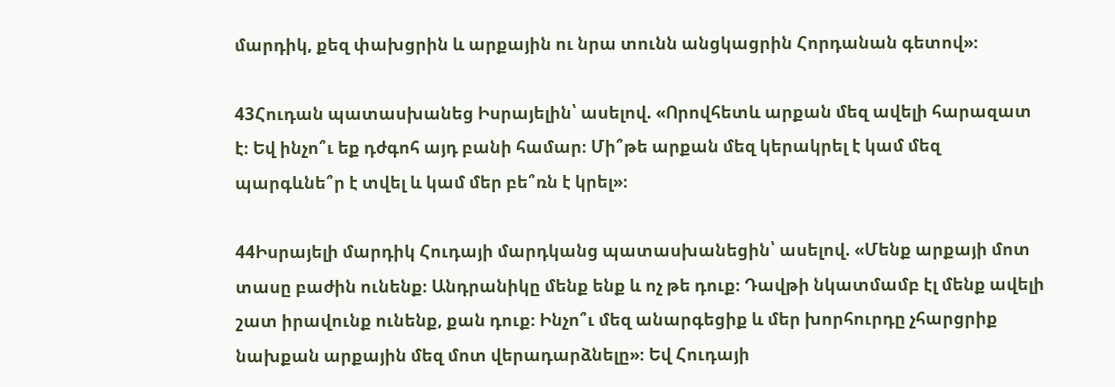մարդիկ, քեզ փախցրին և արքային ու նրա տունն անցկացրին Հորդանան գետով»։

43Հուդան պատասխանեց Իսրայելին՝ ասելով. «Որովհետև արքան մեզ ավելի հարազատ է։ Եվ ինչո՞ւ եք դժգոհ այդ բանի համար։ Մի՞թե արքան մեզ կերակրել է կամ մեզ պարգևնե՞ր է տվել և կամ մեր բե՞ռն է կրել»։

44Իսրայելի մարդիկ Հուդայի մարդկանց պատասխանեցին՝ ասելով. «Մենք արքայի մոտ տասը բաժին ունենք։ Անդրանիկը մենք ենք և ոչ թե դուք։ Դավթի նկատմամբ էլ մենք ավելի շատ իրավունք ունենք, քան դուք։ Ինչո՞ւ մեզ անարգեցիք և մեր խորհուրդը չհարցրիք նախքան արքային մեզ մոտ վերադարձնելը»։ Եվ Հուդայի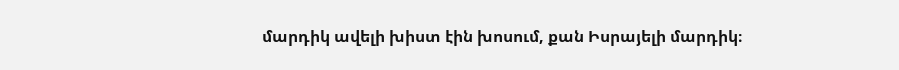մարդիկ ավելի խիստ էին խոսում, քան Իսրայելի մարդիկ։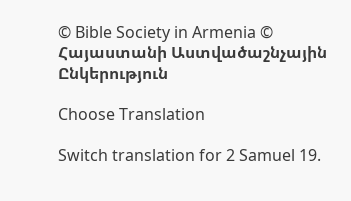© Bible Society in Armenia © Հայաստանի Աստվածաշնչային Ընկերություն

Choose Translation

Switch translation for 2 Samuel 19.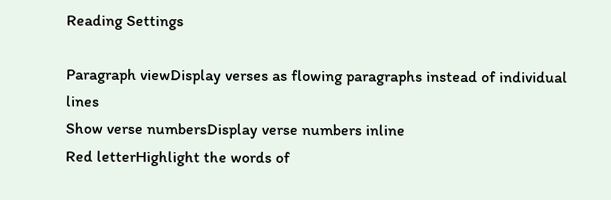Reading Settings

Paragraph viewDisplay verses as flowing paragraphs instead of individual lines
Show verse numbersDisplay verse numbers inline
Red letterHighlight the words of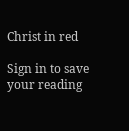Christ in red

Sign in to save your reading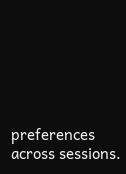preferences across sessions.